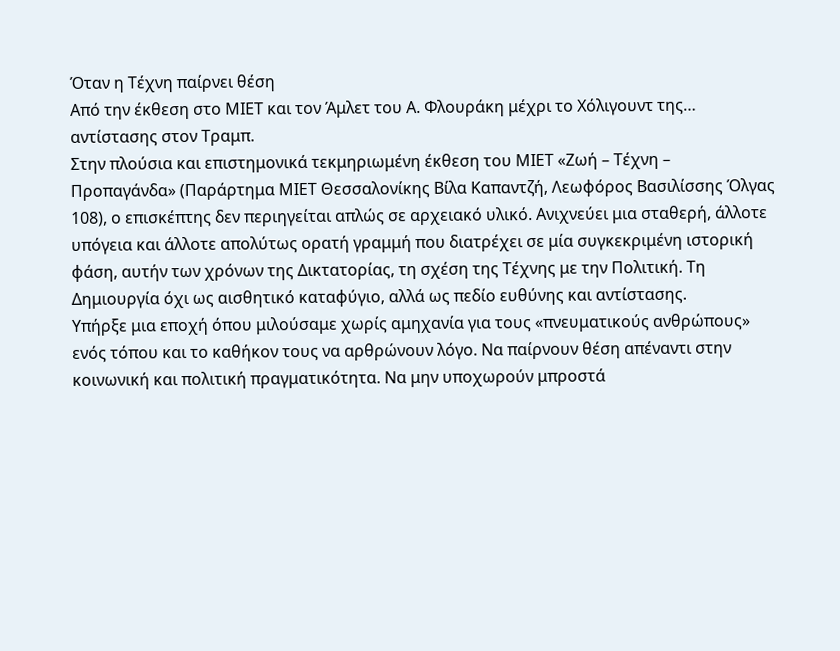Όταν η Τέχνη παίρνει θέση
Από την έκθεση στο ΜΙΕΤ και τον Άμλετ του Α. Φλουράκη μέχρι το Χόλιγουντ της… αντίστασης στον Τραμπ.
Στην πλούσια και επιστημονικά τεκμηριωμένη έκθεση του ΜΙΕΤ «Ζωή – Τέχνη – Προπαγάνδα» (Παράρτημα ΜΙΕΤ Θεσσαλονίκης Βίλα Καπαντζή, Λεωφόρος Βασιλίσσης Όλγας 108), ο επισκέπτης δεν περιηγείται απλώς σε αρχειακό υλικό. Ανιχνεύει μια σταθερή, άλλοτε υπόγεια και άλλοτε απολύτως ορατή γραμμή που διατρέχει σε μία συγκεκριμένη ιστορική φάση, αυτήν των χρόνων της Δικτατορίας, τη σχέση της Τέχνης με την Πολιτική. Τη Δημιουργία όχι ως αισθητικό καταφύγιο, αλλά ως πεδίο ευθύνης και αντίστασης.
Υπήρξε μια εποχή όπου μιλούσαμε χωρίς αμηχανία για τους «πνευματικούς ανθρώπους» ενός τόπου και το καθήκον τους να αρθρώνουν λόγο. Να παίρνουν θέση απέναντι στην κοινωνική και πολιτική πραγματικότητα. Να μην υποχωρούν μπροστά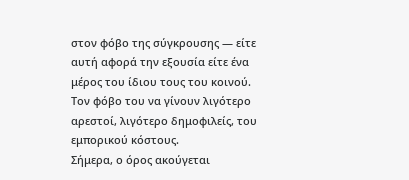στον φόβο της σύγκρουσης — είτε αυτή αφορά την εξουσία είτε ένα μέρος του ίδιου τους του κοινού. Τον φόβο του να γίνουν λιγότερο αρεστοί, λιγότερο δημοφιλείς, του εμπορικού κόστους.
Σήμερα, ο όρος ακούγεται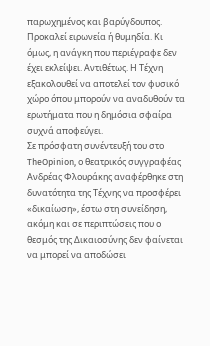παρωχημένος και βαρύγδoυπος. Προκαλεί ειρωνεία ή θυμηδία. Κι όμως, η ανάγκη που περιέγραφε δεν έχει εκλείψει. Αντιθέτως. Η Τέχνη εξακολουθεί να αποτελεί τον φυσικό χώρο όπου μπορούν να αναδυθούν τα ερωτήματα που η δημόσια σφαίρα συχνά αποφεύγει.
Σε πρόσφατη συνέντευξή του στο TheOpinion, ο θεατρικός συγγραφέας Ανδρέας Φλουράκης αναφέρθηκε στη δυνατότητα της Τέχνης να προσφέρει «δικαίωση», έστω στη συνείδηση, ακόμη και σε περιπτώσεις που ο θεσμός της Δικαιοσύνης δεν φαίνεται να μπορεί να αποδώσει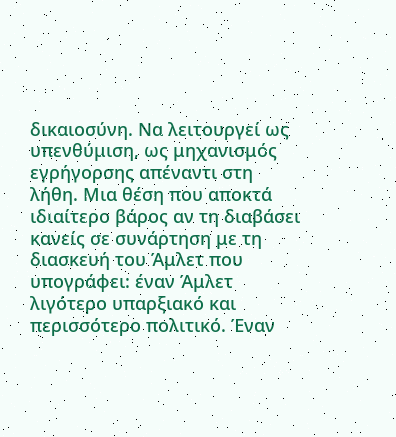δικαιοσύνη. Να λειτουργεί ως υπενθύμιση, ως μηχανισμός εγρήγορσης απέναντι στη λήθη. Μια θέση που αποκτά ιδιαίτερο βάρος αν τη διαβάσει κανείς σε συνάρτηση με τη διασκευή του Άμλετ που υπογράφει: έναν Άμλετ λιγότερο υπαρξιακό και περισσότερο πολιτικό. Έναν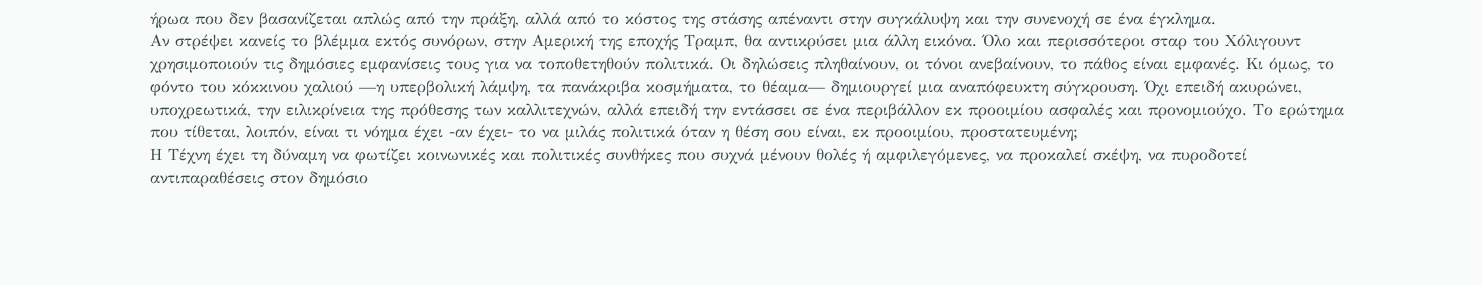ήρωα που δεν βασανίζεται απλώς από την πράξη, αλλά από το κόστος της στάσης απέναντι στην συγκάλυψη και την συνενοχή σε ένα έγκλημα.
Αν στρέψει κανείς το βλέμμα εκτός συνόρων, στην Αμερική της εποχής Τραμπ, θα αντικρύσει μια άλλη εικόνα. Όλο και περισσότεροι σταρ του Χόλιγουντ χρησιμοποιούν τις δημόσιες εμφανίσεις τους για να τοποθετηθούν πολιτικά. Οι δηλώσεις πληθαίνουν, οι τόνοι ανεβαίνουν, το πάθος είναι εμφανές. Κι όμως, το φόντο του κόκκινου χαλιού —η υπερβολική λάμψη, τα πανάκριβα κοσμήματα, το θέαμα— δημιουργεί μια αναπόφευκτη σύγκρουση. Όχι επειδή ακυρώνει, υποχρεωτικά, την ειλικρίνεια της πρόθεσης των καλλιτεχνών, αλλά επειδή την εντάσσει σε ένα περιβάλλον εκ προοιμίου ασφαλές και προνομιούχο. Το ερώτημα που τίθεται, λοιπόν, είναι τι νόημα έχει -αν έχει- το να μιλάς πολιτικά όταν η θέση σου είναι, εκ προοιμίου, προστατευμένη;
Η Τέχνη έχει τη δύναμη να φωτίζει κοινωνικές και πολιτικές συνθήκες που συχνά μένουν θολές ή αμφιλεγόμενες, να προκαλεί σκέψη, να πυροδοτεί αντιπαραθέσεις στον δημόσιο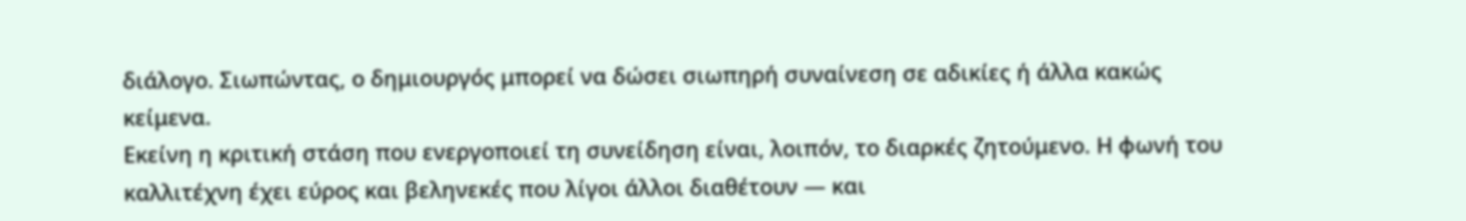διάλογο. Σιωπώντας, ο δημιουργός μπορεί να δώσει σιωπηρή συναίνεση σε αδικίες ή άλλα κακώς κείμενα.
Εκείνη η κριτική στάση που ενεργοποιεί τη συνείδηση είναι, λοιπόν, το διαρκές ζητούμενο. Η φωνή του καλλιτέχνη έχει εύρος και βεληνεκές που λίγοι άλλοι διαθέτουν — και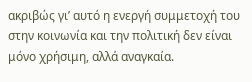ακριβώς γι’ αυτό η ενεργή συμμετοχή του στην κοινωνία και την πολιτική δεν είναι μόνο χρήσιμη, αλλά αναγκαία.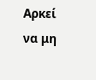Αρκεί να μη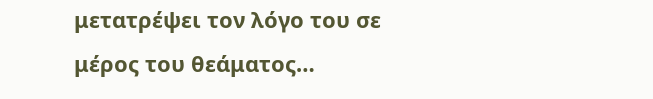μετατρέψει τον λόγο του σε μέρος του θεάματος…